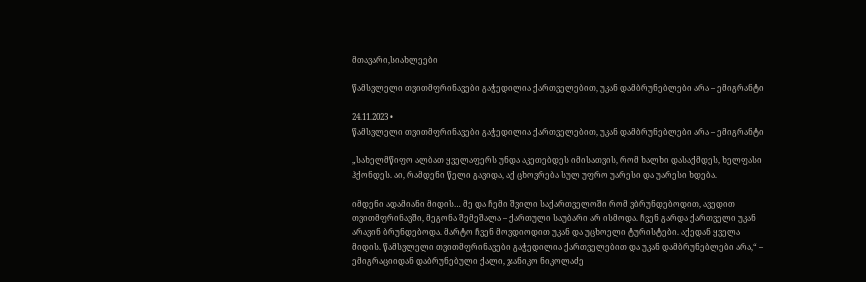მთავარი,სიახლეები

წამსვლელი თვითმფრინავები გაჭედილია ქართველებით, უკან დამბრუნებლები არა – ემიგრანტი

24.11.2023 •
წამსვლელი თვითმფრინავები გაჭედილია ქართველებით, უკან დამბრუნებლები არა – ემიგრანტი

„სახელმწიფო ალბათ ყველაფერს უნდა აკეთებდეს იმისათვის, რომ ხალხი დასაქმდეს, ხელფასი ჰქონდეს. აი, რამდენი წელი გავიდა, აქ ცხოვრება სულ უფრო უარესი და უარესი ხდება.

იმდენი ადამიანი მიდის… მე და ჩემი შვილი საქართველოში რომ ვბრუნდებოდით, ავედით თვითმფრინავში, მეგონა შემეშალა – ქართული საუბარი არ ისმოდა. ჩვენ გარდა ქართველი უკან არავინ ბრუნდებოდა. მარტო ჩვენ მოვდიოდით უკან და უცხოელი ტურისტები. აქედან ყველა მიდის. წამსვლელი თვითმფრინავები გაჭედილია ქართველებით და უკან დამბრუნებლები არა,“ – ემიგრაციიდან დაბრუნებული ქალი, ჯანიკო ნიკოლაძე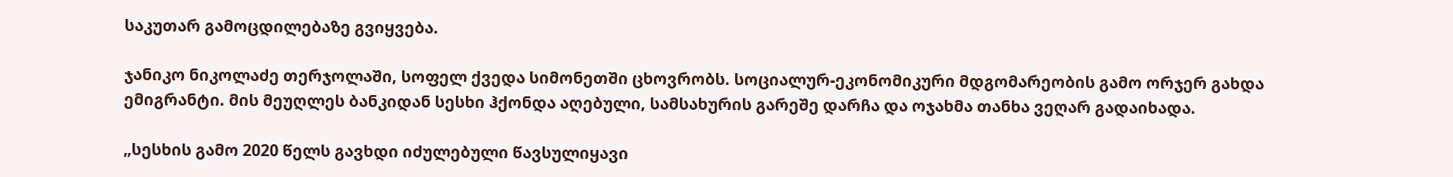საკუთარ გამოცდილებაზე გვიყვება.

ჯანიკო ნიკოლაძე თერჯოლაში, სოფელ ქვედა სიმონეთში ცხოვრობს. სოციალურ-ეკონომიკური მდგომარეობის გამო ორჯერ გახდა ემიგრანტი. მის მეუღლეს ბანკიდან სესხი ჰქონდა აღებული, სამსახურის გარეშე დარჩა და ოჯახმა თანხა ვეღარ გადაიხადა.

„სესხის გამო 2020 წელს გავხდი იძულებული წავსულიყავი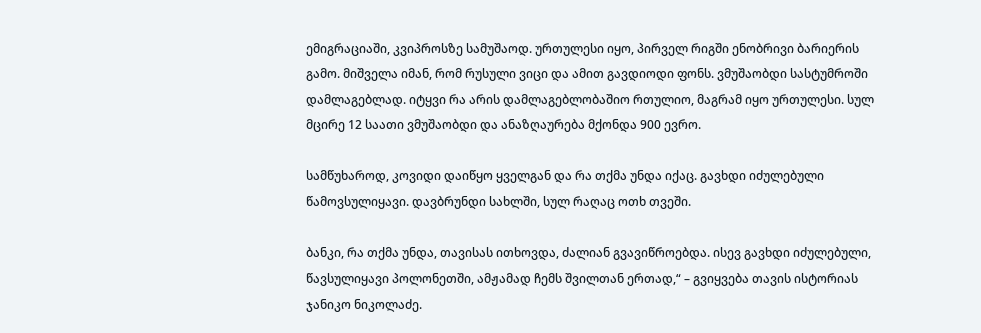ემიგრაციაში, კვიპროსზე სამუშაოდ. ურთულესი იყო, პირველ რიგში ენობრივი ბარიერის გამო. მიშველა იმან, რომ რუსული ვიცი და ამით გავდიოდი ფონს. ვმუშაობდი სასტუმროში დამლაგებლად. იტყვი რა არის დამლაგებლობაშიო რთულიო, მაგრამ იყო ურთულესი. სულ მცირე 12 საათი ვმუშაობდი და ანაზღაურება მქონდა 900 ევრო.

სამწუხაროდ, კოვიდი დაიწყო ყველგან და რა თქმა უნდა იქაც. გავხდი იძულებული წამოვსულიყავი. დავბრუნდი სახლში, სულ რაღაც ოთხ თვეში.

ბანკი, რა თქმა უნდა, თავისას ითხოვდა, ძალიან გვავიწროებდა. ისევ გავხდი იძულებული, წავსულიყავი პოლონეთში, ამჟამად ჩემს შვილთან ერთად,“ – გვიყვება თავის ისტორიას ჯანიკო ნიკოლაძე.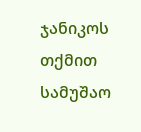ჯანიკოს თქმით სამუშაო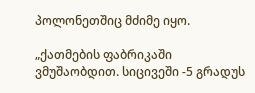პოლონეთშიც მძიმე იყო.

„ქათმების ფაბრიკაში ვმუშაობდით. სიცივეში -5 გრადუს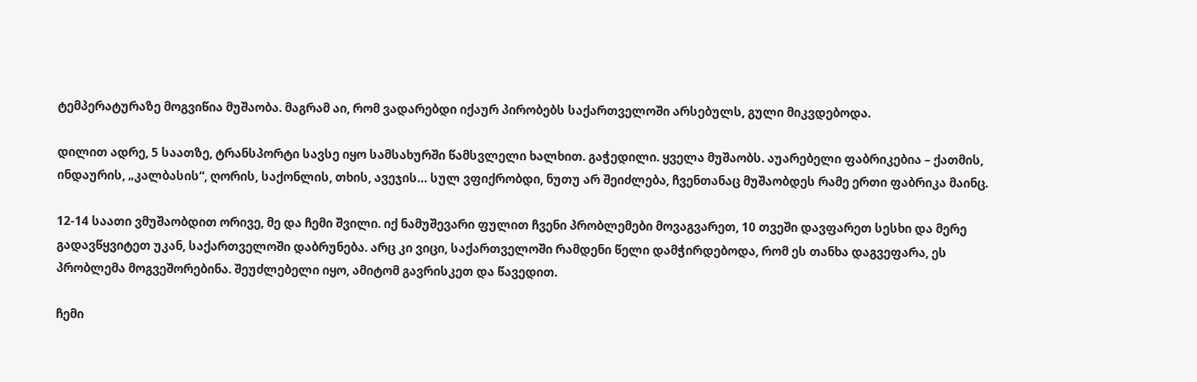ტემპერატურაზე მოგვიწია მუშაობა. მაგრამ აი, რომ ვადარებდი იქაურ პირობებს საქართველოში არსებულს, გული მიკვდებოდა.

დილით ადრე, 5 საათზე, ტრანსპორტი სავსე იყო სამსახურში წამსვლელი ხალხით. გაჭედილი. ყველა მუშაობს. აუარებელი ფაბრიკებია – ქათმის, ინდაურის, „კალბასის“, ღორის, საქონლის, თხის, ავეჯის… სულ ვფიქრობდი, ნუთუ არ შეიძლება, ჩვენთანაც მუშაობდეს რამე ერთი ფაბრიკა მაინც.

12-14 საათი ვმუშაობდით ორივე, მე და ჩემი შვილი. იქ ნამუშევარი ფულით ჩვენი პრობლემები მოვაგვარეთ, 10 თვეში დავფარეთ სესხი და მერე გადავწყვიტეთ უკან, საქართველოში დაბრუნება. არც კი ვიცი, საქართველოში რამდენი წელი დამჭირდებოდა, რომ ეს თანხა დაგვეფარა, ეს პრობლემა მოგვეშორებინა. შეუძლებელი იყო, ამიტომ გავრისკეთ და წავედით.

ჩემი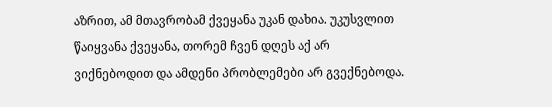აზრით, ამ მთავრობამ ქვეყანა უკან დახია. უკუსვლით წაიყვანა ქვეყანა, თორემ ჩვენ დღეს აქ არ ვიქნებოდით და ამდენი პრობლემები არ გვექნებოდა.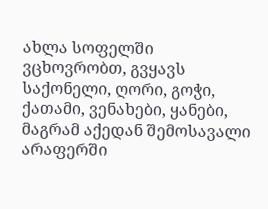ახლა სოფელში ვცხოვრობთ, გვყავს საქონელი, ღორი, გოჭი, ქათამი, ვენახები, ყანები, მაგრამ აქედან შემოსავალი არაფერში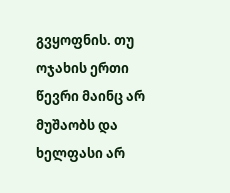გვყოფნის. თუ ოჯახის ერთი წევრი მაინც არ მუშაობს და ხელფასი არ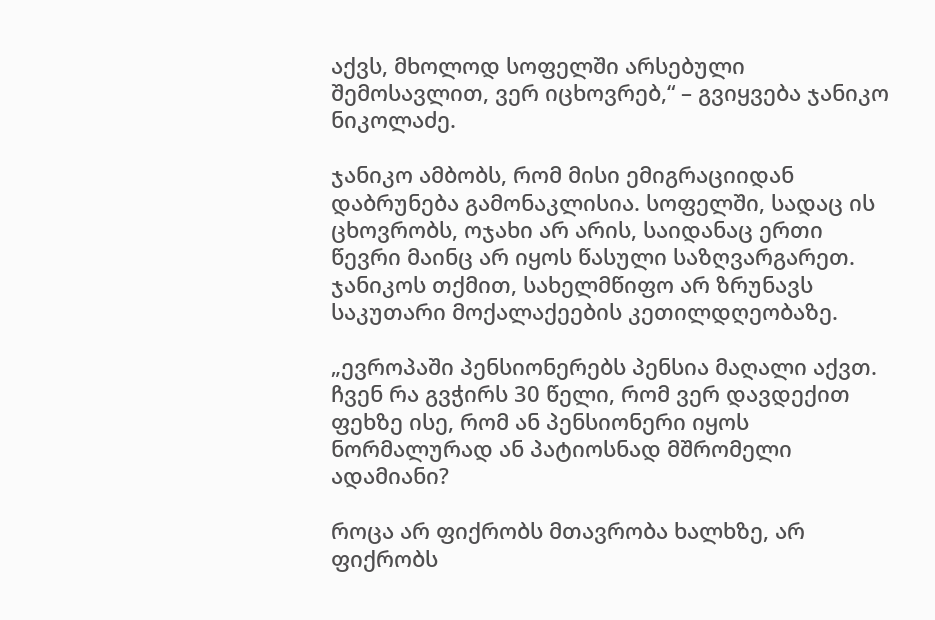აქვს, მხოლოდ სოფელში არსებული შემოსავლით, ვერ იცხოვრებ,“ – გვიყვება ჯანიკო ნიკოლაძე.

ჯანიკო ამბობს, რომ მისი ემიგრაციიდან დაბრუნება გამონაკლისია. სოფელში, სადაც ის ცხოვრობს, ოჯახი არ არის, საიდანაც ერთი წევრი მაინც არ იყოს წასული საზღვარგარეთ. ჯანიკოს თქმით, სახელმწიფო არ ზრუნავს საკუთარი მოქალაქეების კეთილდღეობაზე.

„ევროპაში პენსიონერებს პენსია მაღალი აქვთ. ჩვენ რა გვჭირს 30 წელი, რომ ვერ დავდექით ფეხზე ისე, რომ ან პენსიონერი იყოს ნორმალურად ან პატიოსნად მშრომელი ადამიანი?

როცა არ ფიქრობს მთავრობა ხალხზე, არ ფიქრობს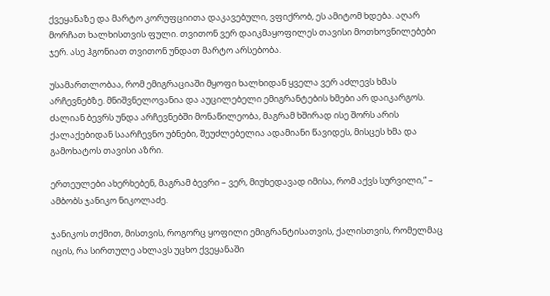ქვეყანაზე და მარტო კორუფციითა დაკავებული, ვფიქრობ, ეს ამიტომ ხდება. აღარ მორჩათ ხალხისთვის ფული. თვითონ ვერ დაიკმაყოფილეს თავისი მოთხოვნილებები ჯერ. ასე ჰგონიათ თვითონ უნდათ მარტო არსებობა.

უსამართლობაა, რომ ემიგრაციაში მყოფი ხალხიდან ყველა ვერ აძლევს ხმას არჩევნებზე. მნიშვნელოვანია და აუცილებელი ემიგრანტების ხმები არ დაიკარგოს. ძალიან ბევრს უნდა არჩევნებში მონაწილეობა, მაგრამ ხშირად ისე შორს არის ქალაქებიდან საარჩევნო უბნები, შეუძლებელია ადამიანი წავიდეს, მისცეს ხმა და გამოხატოს თავისი აზრი.

ერთეულები ახერხებენ, მაგრამ ბევრი – ვერ, მიუხედავად იმისა, რომ აქვს სურვილი,“ – ამბობს ჯანიკო ნიკოლაძე.

ჯანიკოს თქმით, მისთვის, როგორც ყოფილი ემიგრანტისათვის, ქალისთვის, რომელმაც იცის, რა სირთულე ახლავს უცხო ქვეყანაში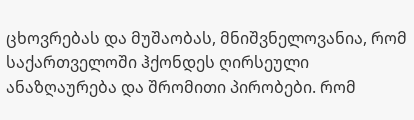ცხოვრებას და მუშაობას, მნიშვნელოვანია, რომ საქართველოში ჰქონდეს ღირსეული ანაზღაურება და შრომითი პირობები. რომ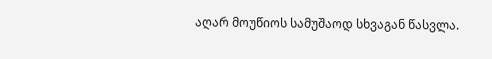აღარ მოუწიოს სამუშაოდ სხვაგან წასვლა.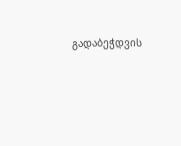გადაბეჭდვის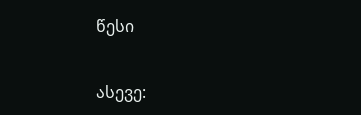წესი


ასევე: